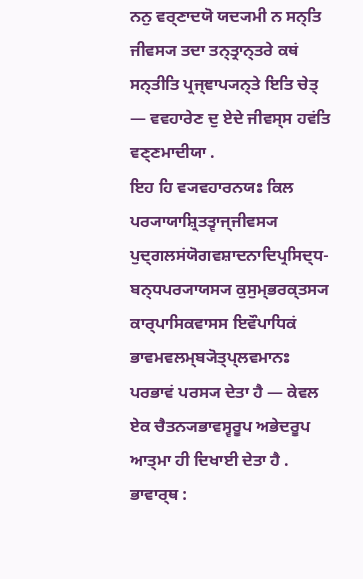ਨਨੁ ਵਰ੍ਣਾਦਯੋ ਯਦ੍ਯਮੀ ਨ ਸਨ੍ਤਿ ਜੀਵਸ੍ਯ ਤਦਾ ਤਨ੍ਤ੍ਰਾਨ੍ਤਰੇ ਕਥਂ ਸਨ੍ਤੀਤਿ ਪ੍ਰਜ੍ਞਾਪ੍ਯਨ੍ਤੇ ਇਤਿ ਚੇਤ੍ — ਵਵਹਾਰੇਣ ਦੁ ਏਦੇ ਜੀਵਸ੍ਸ ਹਵਂਤਿ ਵਣ੍ਣਮਾਦੀਯਾ .
ਇਹ ਹਿ ਵ੍ਯਵਹਾਰਨਯਃ ਕਿਲ ਪਰ੍ਯਾਯਾਸ਼੍ਰਿਤਤ੍ਵਾਜ੍ਜੀਵਸ੍ਯ ਪੁਦ੍ਗਲਸਂਯੋਗਵਸ਼ਾਦਨਾਦਿਪ੍ਰਸਿਦ੍ਧ- ਬਨ੍ਧਪਰ੍ਯਾਯਸ੍ਯ ਕੁਸੁਮ੍ਭਰਕ੍ਤਸ੍ਯ ਕਾਰ੍ਪਾਸਿਕਵਾਸਸ ਇਵੌਪਾਧਿਕਂ ਭਾਵਮਵਲਮ੍ਬ੍ਯੋਤ੍ਪ੍ਲਵਮਾਨਃ ਪਰਭਾਵਂ ਪਰਸ੍ਯ ਦੇਤਾ ਹੈ — ਕੇਵਲ ਏਕ ਚੈਤਨ੍ਯਭਾਵਸ੍ਵਰੂਪ ਅਭੇਦਰੂਪ ਆਤ੍ਮਾ ਹੀ ਦਿਖਾਈ ਦੇਤਾ ਹੈ .
ਭਾਵਾਰ੍ਥ :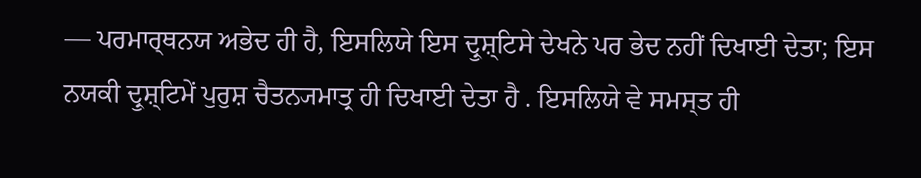— ਪਰਮਾਰ੍ਥਨਯ ਅਭੇਦ ਹੀ ਹੈ, ਇਸਲਿਯੇ ਇਸ ਦ੍ਰੁਸ਼੍ਟਿਸੇ ਦੇਖਨੇ ਪਰ ਭੇਦ ਨਹੀਂ ਦਿਖਾਈ ਦੇਤਾ; ਇਸ ਨਯਕੀ ਦ੍ਰੁਸ਼੍ਟਿਮੇਂ ਪੁਰੁਸ਼ ਚੈਤਨ੍ਯਮਾਤ੍ਰ ਹੀ ਦਿਖਾਈ ਦੇਤਾ ਹੈ . ਇਸਲਿਯੇ ਵੇ ਸਮਸ੍ਤ ਹੀ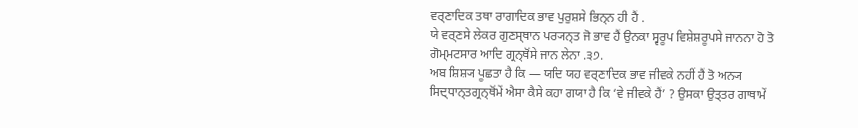ਵਰ੍ਣਾਦਿਕ ਤਥਾ ਰਾਗਾਦਿਕ ਭਾਵ ਪੁਰੁਸ਼ਸੇ ਭਿਨ੍ਨ ਹੀ ਹੈਂ .
ਯੇ ਵਰ੍ਣਸੇ ਲੇਕਰ ਗੁਣਸ੍ਥਾਨ ਪਰ੍ਯਨ੍ਤ ਜੋ ਭਾਵ ਹੈਂ ਉਨਕਾ ਸ੍ਵਰੂਪ ਵਿਸ਼ੇਸ਼ਰੂਪਸੇ ਜਾਨਨਾ ਹੋ ਤੋ ਗੋਮ੍ਮਟਸਾਰ ਆਦਿ ਗ੍ਰਨ੍ਥੋਂਸੇ ਜਾਨ ਲੇਨਾ .੩੭.
ਅਬ ਸ਼ਿਸ਼੍ਯ ਪੂਛਤਾ ਹੈ ਕਿ — ਯਦਿ ਯਹ ਵਰ੍ਣਾਦਿਕ ਭਾਵ ਜੀਵਕੇ ਨਹੀਂ ਹੈਂ ਤੋ ਅਨ੍ਯ ਸਿਦ੍ਧਾਨ੍ਤਗ੍ਰਨ੍ਥੋਂਮੇਂ ਐਸਾ ਕੈਸੇ ਕਹਾ ਗਯਾ ਹੈ ਕਿ ‘ਵੇ ਜੀਵਕੇ ਹੈਂ’ ? ਉਸਕਾ ਉਤ੍ਤਰ ਗਾਥਾਮੇਂ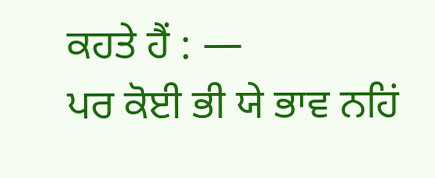ਕਹਤੇ ਹੈਂ : —
ਪਰ ਕੋਈ ਭੀ ਯੇ ਭਾਵ ਨਹਿਂ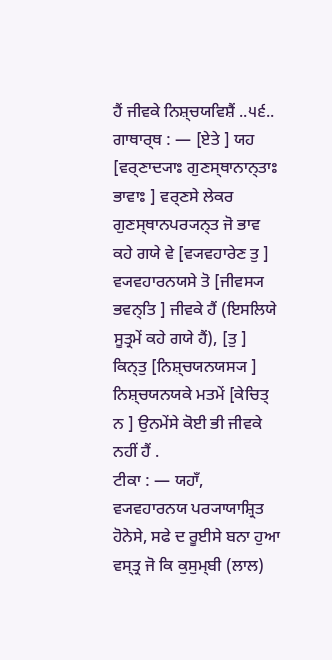ਹੈਂ ਜੀਵਕੇ ਨਿਸ਼੍ਚਯਵਿਸ਼ੈਂ ..੫੬..
ਗਾਥਾਰ੍ਥ : — [ਏਤੇ ] ਯਹ [ਵਰ੍ਣਾਦ੍ਯਾਃ ਗੁਣਸ੍ਥਾਨਾਨ੍ਤਾਃ ਭਾਵਾਃ ] ਵਰ੍ਣਸੇ ਲੇਕਰ ਗੁਣਸ੍ਥਾਨਪਰ੍ਯਨ੍ਤ ਜੋ ਭਾਵ ਕਹੇ ਗਯੇ ਵੇ [ਵ੍ਯਵਹਾਰੇਣ ਤੁ ] ਵ੍ਯਵਹਾਰਨਯਸੇ ਤੋ [ਜੀਵਸ੍ਯ ਭਵਨ੍ਤਿ ] ਜੀਵਕੇ ਹੈਂ (ਇਸਲਿਯੇ ਸੂਤ੍ਰਮੇਂ ਕਹੇ ਗਯੇ ਹੈਂ), [ਤੁ ] ਕਿਨ੍ਤੁ [ਨਿਸ਼੍ਚਯਨਯਸ੍ਯ ] ਨਿਸ਼੍ਚਯਨਯਕੇ ਮਤਮੇਂ [ਕੇਚਿਤ੍ ਨ ] ਉਨਮੇਂਸੇ ਕੋਈ ਭੀ ਜੀਵਕੇ ਨਹੀਂ ਹੈਂ .
ਟੀਕਾ : — ਯਹਾਁ, ਵ੍ਯਵਹਾਰਨਯ ਪਰ੍ਯਾਯਾਸ਼੍ਰਿਤ ਹੋਨੇਸੇ, ਸਫੇ ਦ ਰੂਈਸੇ ਬਨਾ ਹੁਆ ਵਸ੍ਤ੍ਰ ਜੋ ਕਿ ਕੁਸੁਮ੍ਬੀ (ਲਾਲ)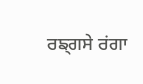ਰਙ੍ਗਸੇ ਰਂਗਾ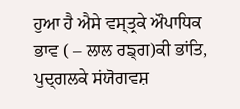ਹੁਆ ਹੈ ਐਸੇ ਵਸ੍ਤ੍ਰਕੇ ਔਪਾਧਿਕ ਭਾਵ ( – ਲਾਲ ਰਙ੍ਗ)ਕੀ ਭਾਂਤਿ, ਪੁਦ੍ਗਲਕੇ ਸਂਯੋਗਵਸ਼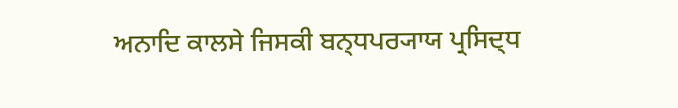ਅਨਾਦਿ ਕਾਲਸੇ ਜਿਸਕੀ ਬਨ੍ਧਪਰ੍ਯਾਯ ਪ੍ਰਸਿਦ੍ਧ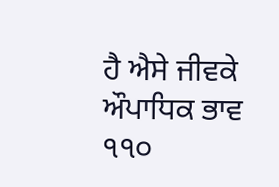ਹੈ ਐਸੇ ਜੀਵਕੇ ਔਪਾਧਿਕ ਭਾਵ
੧੧੦